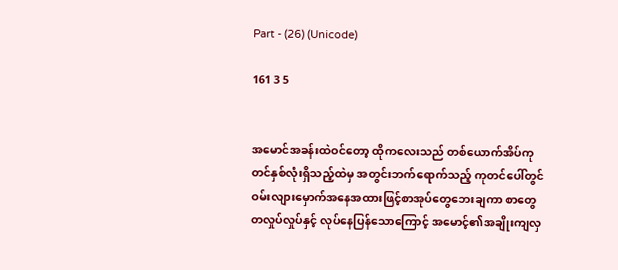Part - (26) (Unicode)

161 3 5


အမောင်အခန်းထဲဝင်တော့ ထိုကလေးသည် တစ်ယောက်အိပ်ကုတင်နှစ်လုံးရှိသည့်ထဲမှ အတွင်းဘက်ရောက်သည့် ကုတင်ပေါ်တွင် ဝမ်းလျားမှောက်အနေအထားဖြင့်စာအုပ်တွေဘေးချကာ စာတွေတလှုပ်လှုပ်နှင့် လုပ်နေပြန်သောကြောင့် အမောင့်၏အချိုးကျလှ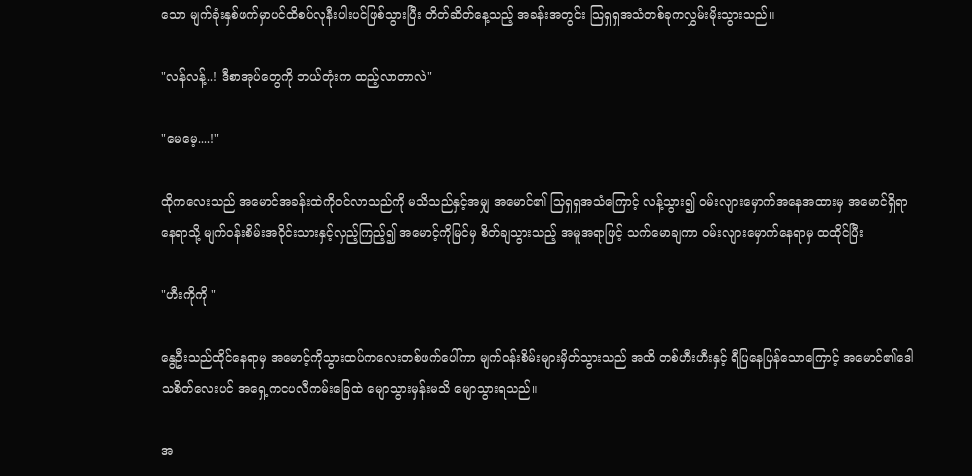သော မျက်ခုံးနှစ်ဖက်မှာပင်ထိစပ်လုနီးပါးပင်ဖြစ်သွားပြီး တိတ်ဆိတ်နေ့သည့် အခန်းအတွင်း သြရှရှအသံတစ်ခုကလွှမ်းမိုးသွားသည်။

"လန်လန့်..! ဒီစာအုပ်တွေကို ဘယ်တုံးက ထည့်လာတာလဲ"

"မေမေ့....!"

ထိုကလေးသည် အမောင်အခန်းထဲကိုဝင်လာသည်ကို မသိသည်နှင့်အမျှ အမောင်၏ သြရှရှအသံကြောင့် လန့်သွား၍ ဝမ်းလျားမှောက်အနေအထားမှ အမောင်ရှိရာနေရာသို့ မျက်ဝန်းစိမ်းအဝိုင်းသားနှင့်လှည့်ကြည့်၍ အမောင့်ကိုမြင်မှ စိတ်ချသွားသည့် အမူအရာဖြင့် သက်မောချကာ ဝမ်းလျားမှောက်နေရာမှ ထထိုင်ပြီး

"ဟီးကိုကို "

နွေဦးသည်ထိုင်နေရာမှ အမောင့်ကိုသွားထပ်ကလေးတစ်ဖက်ပေါ်ကာ မျက်ဝန်းစိမ်းများမှိတ်သွားသည် အထိ တစ်ဟီးဟီးနှင့် ရီပြနေပြန်သောကြောင့် အမောင်၏ဒေါသစိတ်လေးပင် အရှေ့ကငပလီကမ်းခြေထဲ မျောသွားမှန်းမသိ မျောသွားရသည်။

အ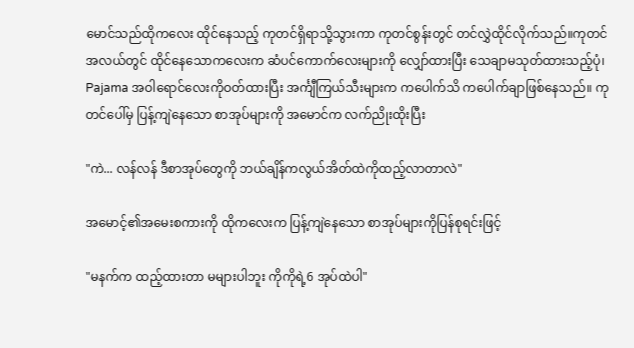မောင်သည်ထိုကလေး ထိုင်နေသည့် ကုတင်ရှိရာသို့သွားကာ ကုတင်စွန်းတွင် တင်လွှဲထိုင်လိုက်သည်။ကုတင်အလယ်တွင် ထိုင်နေသောကလေးက ဆံပင်ကောက်လေးများကို လျှော်ထားပြီး သေချာမသုတ်ထားသည့်ပုံ၊ Pajama အဝါရောင်လေးကိုဝတ်ထားပြီး အင်္ကျီကြယ်သီးများက ကပေါက်သိ ကပေါက်ချာဖြစ်နေသည်။ ကုတင်ပေါ်မှ ပြန့်ကျဲနေသော စာအုပ်များကို အမောင်က လက်ညိုးထိုးပြီး

"ကဲ... လန်လန် ဒီစာအုပ်တွေကို ဘယ်ချိန်ကလွယ်အိတ်ထဲကိုထည့်လာတာလဲ"

အမောင့်၏အမေးစကားကို ထိုကလေးက ပြန့်ကျဲနေသော စာအုပ်များကိုပြန်စုရင်းဖြင့်

"မနက်က ထည့်ထားတာ မများပါဘူး ကိုကိုရဲ့6 အုပ်ထဲပါ"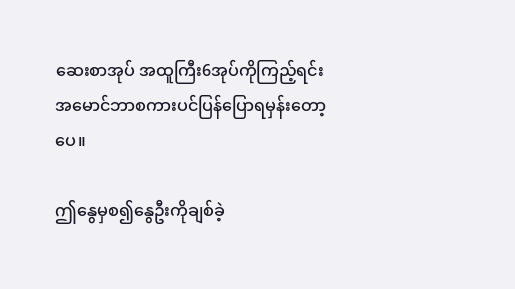ဆေးစာအုပ် အထူကြီး6အုပ်ကိုကြည့်ရင်းအမောင်ဘာစကားပင်ပြန်ပြောရမှန်းတော့ပေ။

ဤနွေမှစ၍နွေဦးကိုချစ်ခဲ့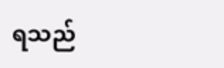ရသည်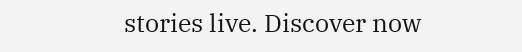stories live. Discover now